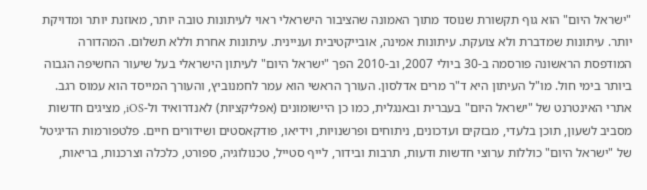"ישראל היום" הוא גוף תקשורת שנוסד מתוך האמונה שהציבור הישראלי ראוי לעיתונות טובה יותר, מאוזנת יותר ומדויקת יותר. עיתונות שמדברת ולא צועקת. עיתונות אמינה, אובייקטיבית ועניינית. עיתונות אחרת וללא תשלום. המהדורה המודפסת הראשונה פורסמה ב-30 ביולי 2007, וב-2010 הפך "ישראל היום" לעיתון הישראלי בעל שיעור החשיפה הגבוה ביותר בימי חול. מו"ל העיתון היא ד"ר מרים אדלסון. העורך הראשי הוא עמר לחמנוביץ, והעורך המייסד הוא עמוס רגב. אתרי האינטרנט של "ישראל היום" בעברית ובאנגלית, כמו כן היישומונים (אפליקציות) לאנדרואיד ול-iOS, מציגים חדשות מסביב לשעון, תוכן בלעדי, מבזקים ועדכונים, ניתוחים ופרשנויות, וידיאו, פודקאסטים ושידורים חיים. פלטפורמות הדיגיטל של "ישראל היום" כוללות ערוצי חדשות ודעות, תרבות ובידור, לייף סטייל, טכנולוגיה, ספורט, כלכלה וצרכנות, בריאות,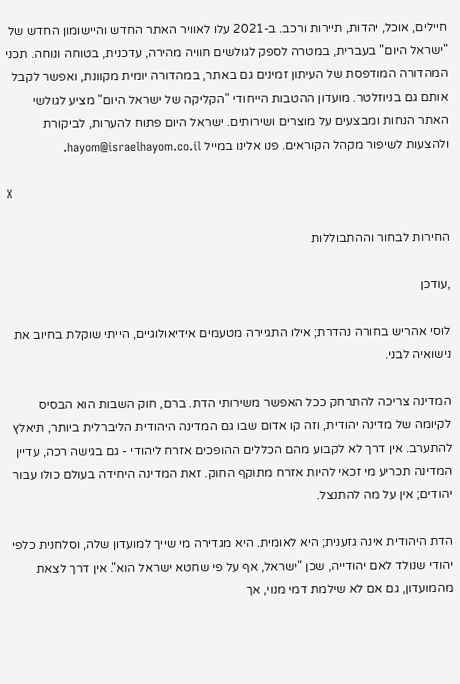חיילים, אוכל, יהדות, תיירות ורכב. ב-2021 עלו לאוויר האתר החדש והיישומון החדש של "ישראל היום" בעברית, במטרה לספק לגולשים חוויה מהירה, עדכנית, בטוחה ונוחה. תכני המהדורה המודפסת של העיתון זמינים גם באתר, במהדורה יומית מקוונת, ואפשר לקבל אותם גם בניוזלטר. מועדון ההטבות הייחודי "הקליקה של ישראל היום" מציע לגולשי האתר הנחות ומבצעים על מוצרים ושירותים. ישראל היום פתוח להערות, לביקורת ולהצעות לשיפור מקהל הקוראים. פנו אלינו במייל hayom@israelhayom.co.il.

X

החירות לבחור וההתבוללות

,עודכן

לוסי אהריש בחורה נהדרת; אילו התגיירה מטעמים אידיאולוגיים, הייתי שוקלת בחיוב את נישואיה לבני.

המדינה צריכה להתרחק ככל האפשר משירותי הדת. ברם, חוק השבות הוא הבסיס לקיומה של מדינה יהודית, וזה קו אדום שבו גם המדינה היהודית הליברלית ביותר, תיאלץ להתערב. אין דרך לא לקבוע מהם הכללים ההופכים אזרח ליהודי - גם בגישה רכה, עדיין המדינה תכריע מי זכאי להיות אזרח מתוקף החוק. זאת המדינה היחידה בעולם כולו עבור יהודים; אין על מה להתנצל.

הדת היהודית אינה גזענית; היא לאומית. היא מגדירה מי שייך למועדון שלה, וסלחנית כלפי יהודי שנולד לאם יהודייה, שכן "ישראל, אף על פי שחטא ישראל הוא". אין דרך לצאת מהמועדון, גם אם לא שילמת דמי מנוי, אך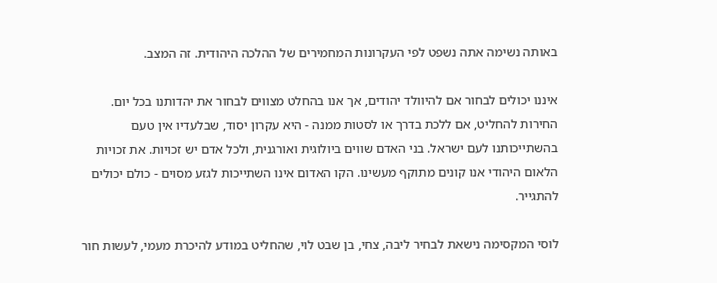באותה נשימה אתה נשפט לפי העקרונות המחמירים של ההלכה היהודית. זה המצב.

איננו יכולים לבחור אם להיוולד יהודים, אך אנו בהחלט מצווים לבחור את יהדותנו בכל יום. החירות להחליט, אם ללכת בדרך או לסטות ממנה - היא עקרון יסוד, שבלעדיו אין טעם בהשתייכותנו לעם ישראל. בני האדם שווים ביולוגית ואורגנית, ולכל אדם יש זכויות. את זכויות הלאום היהודי אנו קונים מתוקף מעשינו. הקו האדום אינו השתייכות לגזע מסוים - כולם יכולים להתגייר.

לוסי המקסימה נישאת לבחיר ליבה, צחי, בן שבט לוי, שהחליט במודע להיכרת מעמי, לעשות חור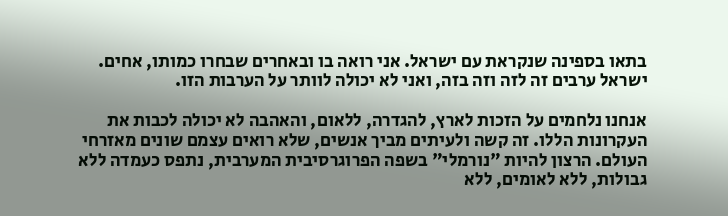בתאו בספינה שנקראת עם ישראל. אני רואה בו ובאחרים שבחרו כמותו, אחים. ישראל ערבים זה לזה וזה בזה, ואני לא יכולה לוותר על הערבות הזו.

אנחנו נלחמים על הזכות לארץ, להגדרה, ללאום, והאהבה לא יכולה לכבות את העקרונות הללו. זה קשה ולעיתים מביך אנשים, שלא רואים עצמם שונים מאזרחי העולם. הרצון להיות "נורמלי" בשפה הפרוגרסיבית המערבית, נתפס כעמדה ללא גבולות, ללא לאומים, ללא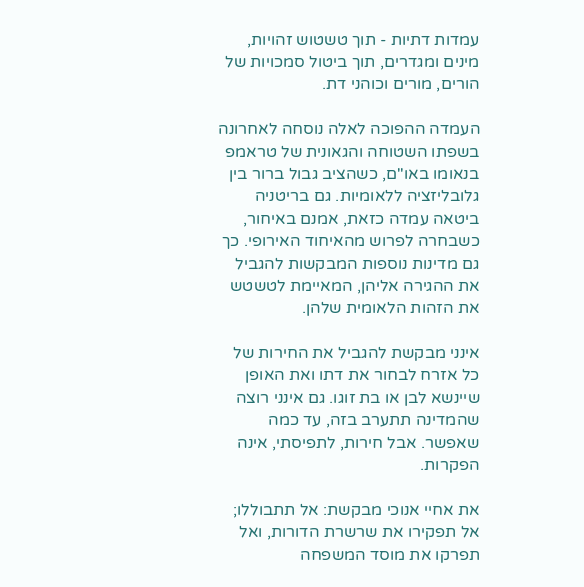עמדות דתיות - תוך טשטוש זהויות, מינים ומגדרים, תוך ביטול סמכויות של הורים, מורים וכוהני דת.

העמדה ההפוכה לאלה נוסחה לאחרונה בשפתו השטוחה והגאונית של טראמפ בנאומו באו"ם, כשהציב גבול ברור בין גלובליזציה ללאומיות. גם בריטניה ביטאה עמדה כזאת, אמנם באיחור, כשבחרה לפרוש מהאיחוד האירופי. כך גם מדינות נוספות המבקשות להגביל את ההגירה אליהן, המאיימת לטשטש את הזהות הלאומית שלהן.

אינני מבקשת להגביל את החירות של כל אזרח לבחור את דתו ואת האופן שיינשא לבן או בת זוגו. גם אינני רוצה שהמדינה תתערב בזה, עד כמה שאפשר. אבל חירות, לתפיסתי, אינה הפקרות.

את אחיי אנוכי מבקשת: אל תתבוללו; אל תפקירו את שרשרת הדורות, ואל תפרקו את מוסד המשפחה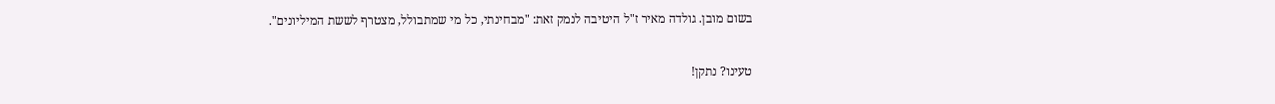בשום מובן. גולדה מאיר ז"ל היטיבה לנמק זאת: "מבחינתי, כל מי שמתבולל, מצטרף לששת המיליונים".

טעינו? נתקן!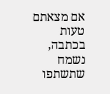אם מצאתם טעות בכתבה, נשמח שתשתפו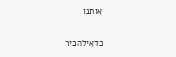אותנו

כדאילהכיר